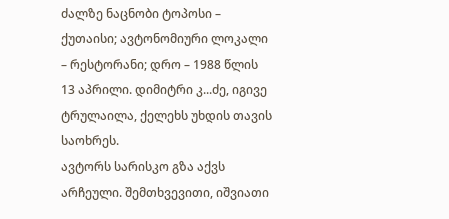ძალზე ნაცნობი ტოპოსი – ქუთაისი; ავტონომიური ლოკალი – რესტორანი; დრო – 1988 წლის 13 აპრილი. დიმიტრი კ...ძე, იგივე ტრულაილა, ქელეხს უხდის თავის საოხრეს.
ავტორს სარისკო გზა აქვს არჩეული. შემთხვევითი, იშვიათი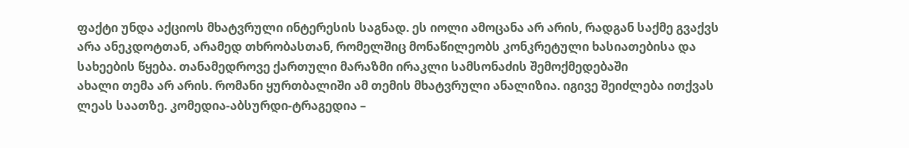ფაქტი უნდა აქციოს მხატვრული ინტერესის საგნად. ეს იოლი ამოცანა არ არის, რადგან საქმე გვაქვს არა ანეკდოტთან, არამედ თხრობასთან, რომელშიც მონაწილეობს კონკრეტული ხასიათებისა და სახეების წყება. თანამედროვე ქართული მარაზმი ირაკლი სამსონაძის შემოქმედებაში
ახალი თემა არ არის. რომანი ყურთბალიში ამ თემის მხატვრული ანალიზია. იგივე შეიძლება ითქვას ლეას საათზე. კომედია-აბსურდი-ტრაგედია –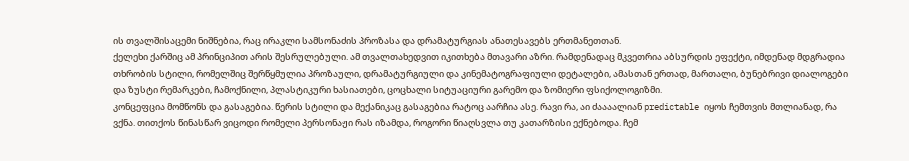ის თვალშისაცემი ნიშნებია, რაც ირაკლი სამსონაძის პროზასა და დრამატურგიას ანათესავებს ერთმანეთთან.
ქელეხი ქარშიც ამ პრინციპით არის შესრულებული. ამ თვალთახედვით იკითხება მთავარი აზრი. რამდენადაც მკვეთრია აბსურდის ეფექტი, იმდენად მდგრადია თხრობის სტილი, რომელშიც შერწყმულია პროზაული, დრამატურგიული და კინემატოგრაფიული დეტალები, ამასთან ერთად, მართალი, ბუნებრივი დიალოგები და ზუსტი რემარკები, ჩამოქნილი, პლასტიკური ხასიათები, ცოცხალი სიტუაციური გარემო და ზომიერი ფსიქოლოგიზმი.
კონცეფცია მომწონს და გასაგებია. წერის სტილი და მექანიკაც გასაგებია რატოც აარჩია ასე. რავი რა, აი ძაააალიან predictable იყოს ჩემთვის მთლიანად, რა ვქნა. თითქოს წინასწარ ვიცოდი რომელი პერსონაჟი რას იზამდა, როგორი წიაღსვლა თუ კათარზისი ექნებოდა. ჩემ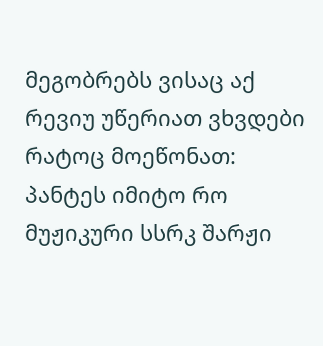მეგობრებს ვისაც აქ რევიუ უწერიათ ვხვდები რატოც მოეწონათ: პანტეს იმიტო რო მუჟიკური სსრკ შარჟი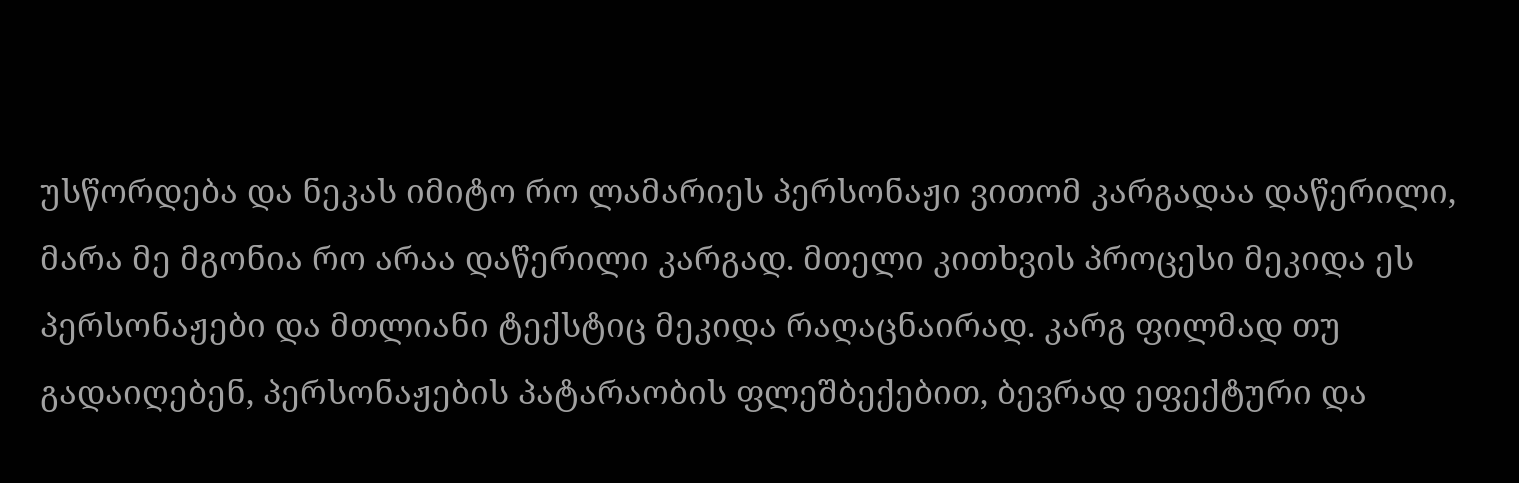უსწორდება და ნეკას იმიტო რო ლამარიეს პერსონაჟი ვითომ კარგადაა დაწერილი, მარა მე მგონია რო არაა დაწერილი კარგად. მთელი კითხვის პროცესი მეკიდა ეს პერსონაჟები და მთლიანი ტექსტიც მეკიდა რაღაცნაირად. კარგ ფილმად თუ გადაიღებენ, პერსონაჟების პატარაობის ფლეშბექებით, ბევრად ეფექტური და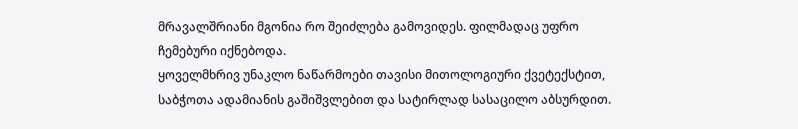მრავალშრიანი მგონია რო შეიძლება გამოვიდეს. ფილმადაც უფრო ჩემებური იქნებოდა.
ყოველმხრივ უნაკლო ნაწარმოები თავისი მითოლოგიური ქვეტექსტით, საბჭოთა ადამიანის გაშიშვლებით და სატირლად სასაცილო აბსურდით.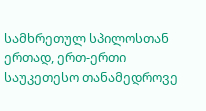სამხრეთულ სპილოსთან ერთად, ერთ-ერთი საუკეთესო თანამედროვე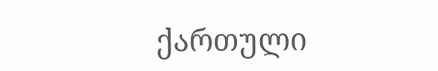ქართული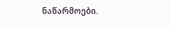ნაწარმოები.